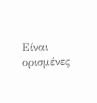Είναι ορισμένες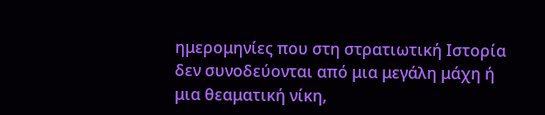ημερομηνίες που στη στρατιωτική Ιστορία δεν συνοδεύονται από μια μεγάλη μάχη ή μια θεαματική νίκη,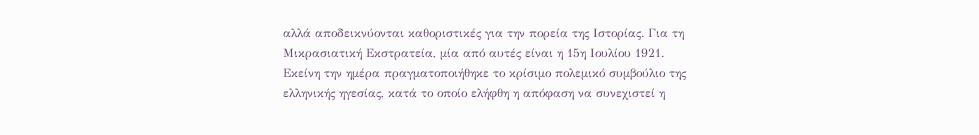αλλά αποδεικνύονται καθοριστικές για την πορεία της Ιστορίας. Για τη Μικρασιατική Εκστρατεία, μία από αυτές είναι η 15η Ιουλίου 1921.
Εκείνη την ημέρα πραγματοποιήθηκε το κρίσιμο πολεμικό συμβούλιο της ελληνικής ηγεσίας, κατά το οποίο ελήφθη η απόφαση να συνεχιστεί η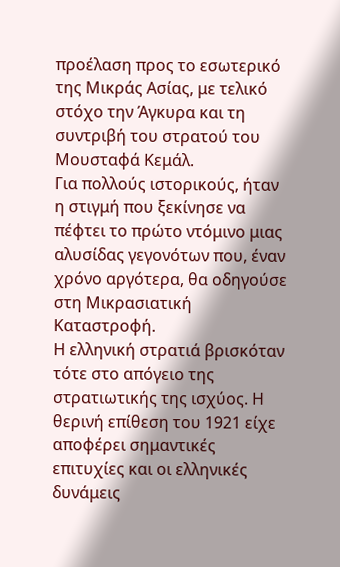προέλαση προς το εσωτερικό της Μικράς Ασίας, με τελικό στόχο την Άγκυρα και τη συντριβή του στρατού του Μουσταφά Κεμάλ.
Για πολλούς ιστορικούς, ήταν η στιγμή που ξεκίνησε να πέφτει το πρώτο ντόμινο μιας αλυσίδας γεγονότων που, έναν χρόνο αργότερα, θα οδηγούσε στη Μικρασιατική Καταστροφή.
Η ελληνική στρατιά βρισκόταν τότε στο απόγειο της στρατιωτικής της ισχύος. Η θερινή επίθεση του 1921 είχε αποφέρει σημαντικές επιτυχίες και οι ελληνικές δυνάμεις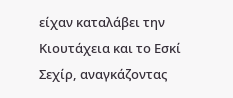είχαν καταλάβει την Κιουτάχεια και το Εσκί Σεχίρ, αναγκάζοντας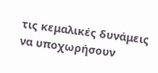τις κεμαλικές δυνάμεις να υποχωρήσουν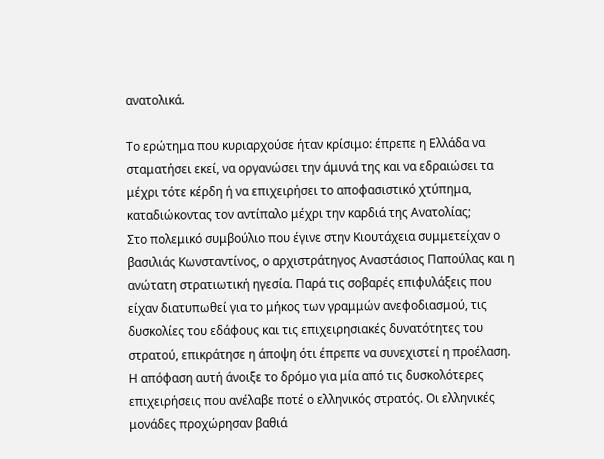ανατολικά.

Το ερώτημα που κυριαρχούσε ήταν κρίσιμο: έπρεπε η Ελλάδα να σταματήσει εκεί, να οργανώσει την άμυνά της και να εδραιώσει τα μέχρι τότε κέρδη ή να επιχειρήσει το αποφασιστικό χτύπημα, καταδιώκοντας τον αντίπαλο μέχρι την καρδιά της Ανατολίας;
Στο πολεμικό συμβούλιο που έγινε στην Κιουτάχεια συμμετείχαν ο βασιλιάς Κωνσταντίνος, ο αρχιστράτηγος Αναστάσιος Παπούλας και η ανώτατη στρατιωτική ηγεσία. Παρά τις σοβαρές επιφυλάξεις που είχαν διατυπωθεί για το μήκος των γραμμών ανεφοδιασμού, τις δυσκολίες του εδάφους και τις επιχειρησιακές δυνατότητες του στρατού, επικράτησε η άποψη ότι έπρεπε να συνεχιστεί η προέλαση.
Η απόφαση αυτή άνοιξε το δρόμο για μία από τις δυσκολότερες επιχειρήσεις που ανέλαβε ποτέ ο ελληνικός στρατός. Οι ελληνικές μονάδες προχώρησαν βαθιά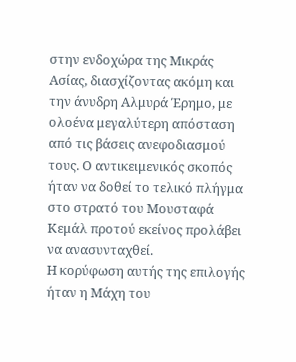στην ενδοχώρα της Μικράς Ασίας, διασχίζοντας ακόμη και την άνυδρη Αλμυρά Έρημο, με ολοένα μεγαλύτερη απόσταση από τις βάσεις ανεφοδιασμού τους. Ο αντικειμενικός σκοπός ήταν να δοθεί το τελικό πλήγμα στο στρατό του Μουσταφά Κεμάλ προτού εκείνος προλάβει να ανασυνταχθεί.
Η κορύφωση αυτής της επιλογής ήταν η Μάχη του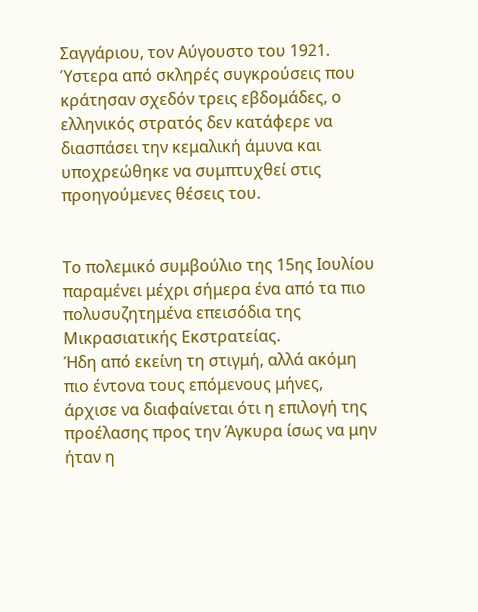Σαγγάριου, τον Αύγουστο του 1921. Ύστερα από σκληρές συγκρούσεις που κράτησαν σχεδόν τρεις εβδομάδες, ο ελληνικός στρατός δεν κατάφερε να διασπάσει την κεμαλική άμυνα και υποχρεώθηκε να συμπτυχθεί στις προηγούμενες θέσεις του.


Το πολεμικό συμβούλιο της 15ης Ιουλίου παραμένει μέχρι σήμερα ένα από τα πιο πολυσυζητημένα επεισόδια της Μικρασιατικής Εκστρατείας.
Ήδη από εκείνη τη στιγμή, αλλά ακόμη πιο έντονα τους επόμενους μήνες, άρχισε να διαφαίνεται ότι η επιλογή της προέλασης προς την Άγκυρα ίσως να μην ήταν η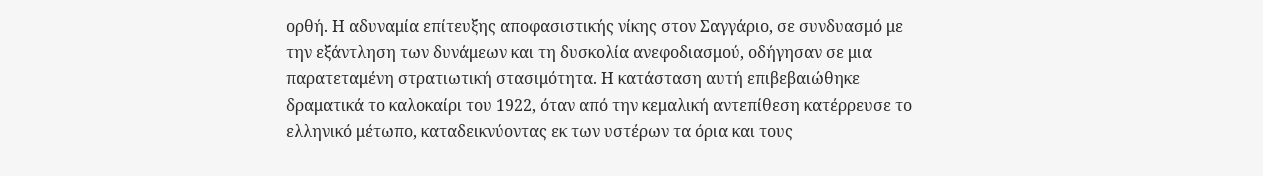ορθή. Η αδυναμία επίτευξης αποφασιστικής νίκης στον Σαγγάριο, σε συνδυασμό με την εξάντληση των δυνάμεων και τη δυσκολία ανεφοδιασμού, οδήγησαν σε μια παρατεταμένη στρατιωτική στασιμότητα. Η κατάσταση αυτή επιβεβαιώθηκε δραματικά το καλοκαίρι του 1922, όταν από την κεμαλική αντεπίθεση κατέρρευσε το ελληνικό μέτωπο, καταδεικνύοντας εκ των υστέρων τα όρια και τους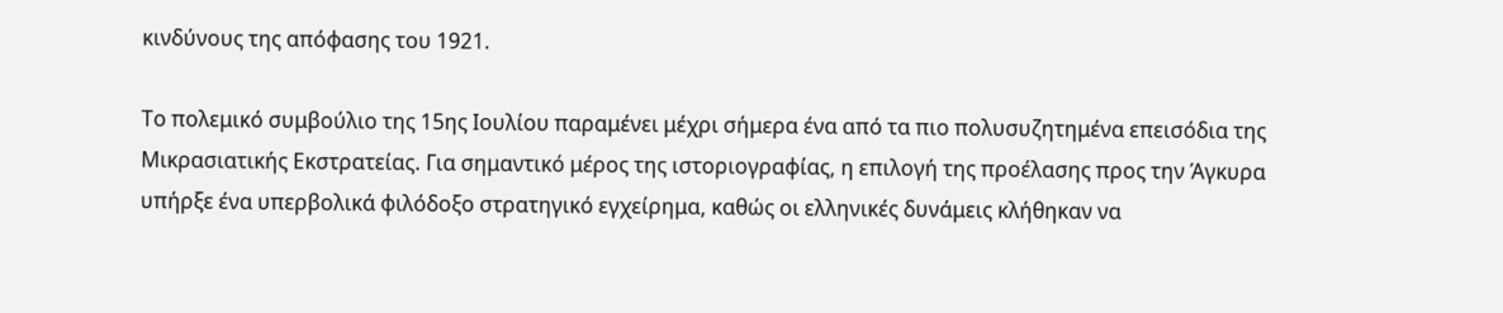κινδύνους της απόφασης του 1921.

Το πολεμικό συμβούλιο της 15ης Ιουλίου παραμένει μέχρι σήμερα ένα από τα πιο πολυσυζητημένα επεισόδια της Μικρασιατικής Εκστρατείας. Για σημαντικό μέρος της ιστοριογραφίας, η επιλογή της προέλασης προς την Άγκυρα υπήρξε ένα υπερβολικά φιλόδοξο στρατηγικό εγχείρημα, καθώς οι ελληνικές δυνάμεις κλήθηκαν να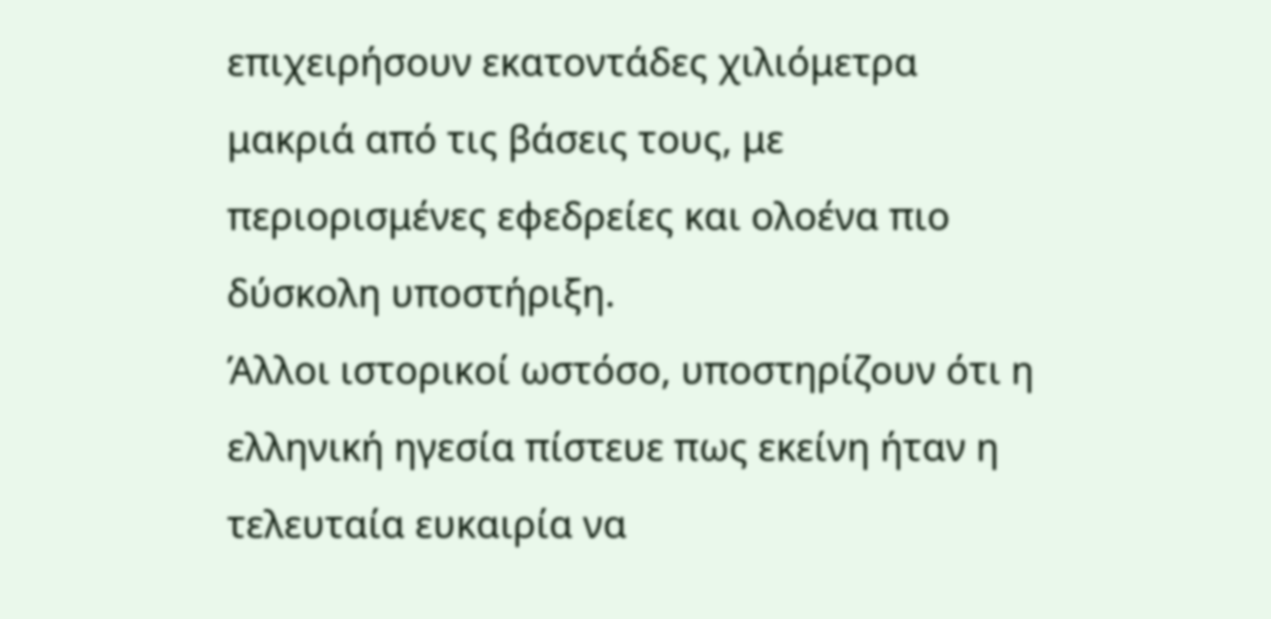επιχειρήσουν εκατοντάδες χιλιόμετρα μακριά από τις βάσεις τους, με περιορισμένες εφεδρείες και ολοένα πιο δύσκολη υποστήριξη.
Άλλοι ιστορικοί ωστόσο, υποστηρίζουν ότι η ελληνική ηγεσία πίστευε πως εκείνη ήταν η τελευταία ευκαιρία να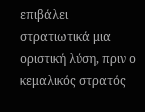επιβάλει στρατιωτικά μια οριστική λύση, πριν ο κεμαλικός στρατός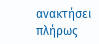ανακτήσει πλήρως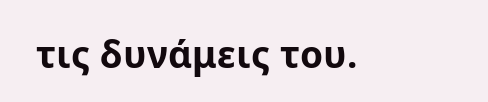τις δυνάμεις του.